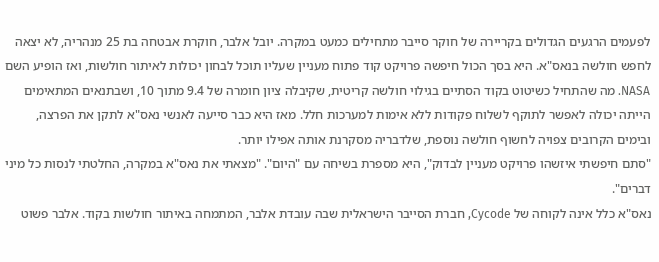לפעמים הרגעים הגדולים בקריירה של חוקר סייבר מתחילים כמעט במקרה. יובל אלבר, חוקרת אבטחה בת 25 מנהריה, לא יצאה לחפש חולשה בנאס"א. היא בסך הכול חיפשה פרויקט קוד פתוח מעניין שעליו תוכל לבחון יכולות לאיתור חולשות, ואז הופיע השם NASA. מה שהתחיל כשיטוט בקוד הסתיים בגילוי חולשה קריטית, שקיבלה ציון חומרה של 9.4 מתוך 10, ושבתנאים המתאימים הייתה יכולה לאפשר לתוקף לשלוח פקודות ללא אימות למערכות חלל. מאז היא כבר סייעה לאנשי נאס"א לתקן את הפרצה, ובימים הקרובים צפויה לחשוף חולשה נוספת, שלדבריה מסקרנת אותה אפילו יותר.
"סתם חיפשתי איזשהו פרויקט מעניין לבדוק", היא מספרת בשיחה עם "היום". "מצאתי את נאס"א במקרה, החלטתי לנסות כל מיני דברים".
נאס"א כלל אינה לקוחה של Cycode, חברת הסייבר הישראלית שבה עובדת אלבר, המתמחה באיתור חולשות בקוד. אלבר פשוט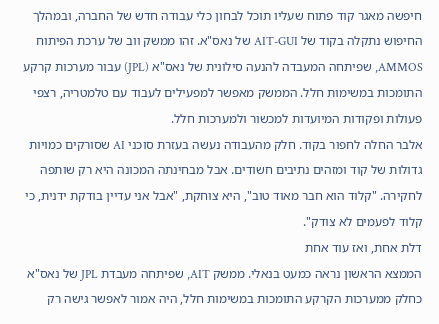חיפשה מאגר קוד פתוח שעליו תוכל לבחון כלי עבודה חדש של החברה, ובמהלך החיפוש נתקלה בקוד של AIT-GUI של נאס"א. זהו ממשק ווב של ערכת הפיתוח AMMOS, שפיתחה המעבדה להנעה סילונית של נאס"א (JPL) עבור מערכות קרקע התומכות במשימות חלל. הממשק מאפשר למפעילים לעבוד עם טלמטריה, רצפי פעולות ופקודות המיועדות למכשור ולמערכות חלל.
אלבר החלה לחפור בקוד. חלק מהעבודה נעשה בעזרת סוכני AI שסורקים כמויות גדולות של קוד ומזהים נתיבים חשודים. אבל מבחינתה המכונה היא רק שותפה לחקירה. "קלוד הוא חבר מאוד טוב", היא צוחקת, "אבל אני עדיין בודקת ידנית, כי קלוד לפעמים לא צודק".
דלת אחת, ואז עוד אחת
הממצא הראשון נראה כמעט בנאלי. ממשק AIT, שפיתחה מעבדת JPL של נאס"א כחלק ממערכות הקרקע התומכות במשימות חלל, היה אמור לאפשר גישה רק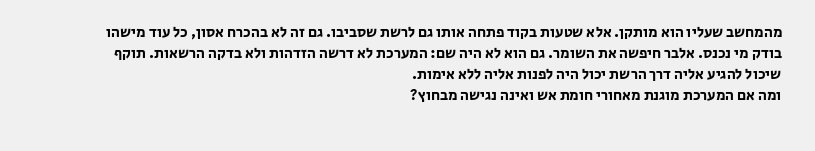מהמחשב שעליו הוא מותקן. אלא שטעות בקוד פתחה אותו גם לרשת שסביבו. גם זה לא בהכרח אסון, כל עוד מישהו בודק מי נכנס. אלבר חיפשה את השומר. גם הוא לא היה שם: המערכת לא דרשה הזדהות ולא בדקה הרשאות. תוקף שיכול להגיע אליה דרך הרשת יכול היה לפנות אליה ללא אימות.
ומה אם המערכת מוגנת מאחורי חומת אש ואינה נגישה מבחוץ?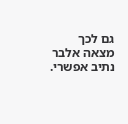גם לכך מצאה אלבר נתיב אפשרי.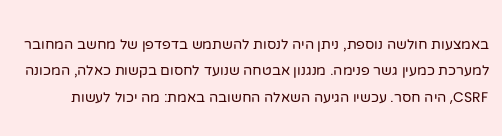באמצעות חולשה נוספת, ניתן היה לנסות להשתמש בדפדפן של מחשב המחובר למערכת כמעין גשר פנימה. מנגנון אבטחה שנועד לחסום בקשות כאלה, המכונה CSRF, היה חסר. עכשיו הגיעה השאלה החשובה באמת: מה יכול לעשות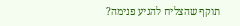תוקף שהצליח להגיע פנימה?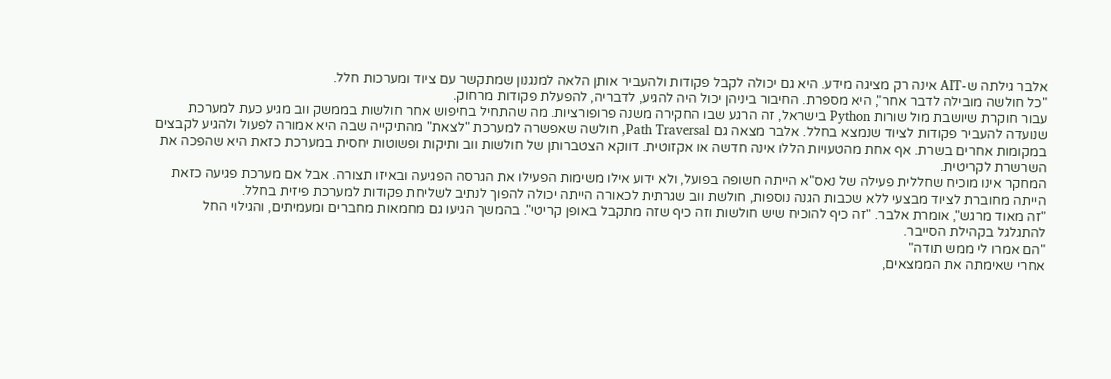אלבר גילתה ש-AIT אינה רק מציגה מידע. היא גם יכולה לקבל פקודות ולהעביר אותן הלאה למנגנון שמתקשר עם ציוד ומערכות חלל.
"כל חולשה מובילה לדבר אחר", היא מספרת. החיבור ביניהן יכול היה להגיע, לדבריה, להפעלת פקודות מרחוק.
עבור חוקרת שיושבת מול שורות Python בישראל, זה הרגע שבו החקירה משנה פרופורציות. מה שהתחיל בחיפוש אחר חולשות בממשק ווב מגיע כעת למערכת שנועדה להעביר פקודות לציוד שנמצא בחלל. אלבר מצאה גם Path Traversal, חולשה שאפשרה למערכת "לצאת" מהתיקייה שבה היא אמורה לפעול ולהגיע לקבצים במקומות אחרים בשרת. אף אחת מהטעויות הללו אינה חדשה או אקזוטית. דווקא הצטברותן של חולשות ווב ותיקות ופשוטות יחסית במערכת כזאת היא שהפכה את השרשרת לקריטית.
המחקר אינו מוכיח שחללית פעילה של נאס"א הייתה חשופה בפועל, ולא ידוע אילו משימות הפעילו את הגרסה הפגיעה ובאיזו תצורה. אבל אם מערכת פגיעה כזאת הייתה מחוברת לציוד מבצעי ללא שכבות הגנה נוספות, חולשת ווב שגרתית לכאורה הייתה יכולה להפוך לנתיב לשליחת פקודות למערכת פיזית בחלל.
"זה מאוד מרגש", אומרת אלבר. "זה כיף להוכיח שיש חולשות וזה כיף שזה מתקבל באופן קריטי". בהמשך הגיעו גם מחמאות מחברים ומעמיתים, והגילוי החל להתגלגל בקהילת הסייבר.
"הם אמרו לי ממש תודה"
אחרי שאימתה את הממצאים,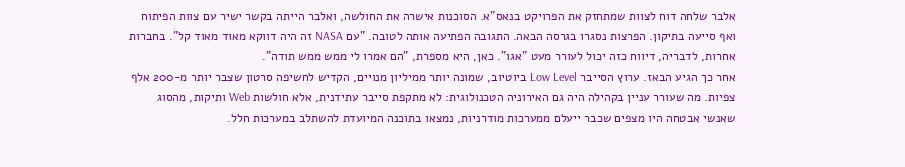אלבר שלחה דוח לצוות שמתחזק את הפרויקט בנאס"א. הסוכנות אישרה את החולשה, ואלבר הייתה בקשר ישיר עם צוות הפיתוח ואף סייעה בתיקון. הפרצות נסגרו בגרסה הבאה. התגובה הפתיעה אותה לטובה. "עם NASA זה היה דווקא מאוד מאוד קל". בחברות אחרות, לדבריה, דיווח כזה יכול לעורר מעט "אגו". כאן, היא מספרת, "הם אמרו לי ממש ממש תודה".
אחר כך הגיע הבאז. ערוץ הסייבר Low Level ביוטיוב, שמונה יותר ממיליון מנויים, הקדיש לחשיפה סרטון שצבר יותר מ-200 אלף צפיות. מה שעורר עניין בקהילה היה גם האירוניה הטכנולוגית: לא מתקפת סייבר עתידנית, אלא חולשות Web ותיקות, מהסוג שאנשי אבטחה היו מצפים שכבר ייעלם ממערכות מודרניות, נמצאו בתוכנה המיועדת להשתלב במערכות חלל.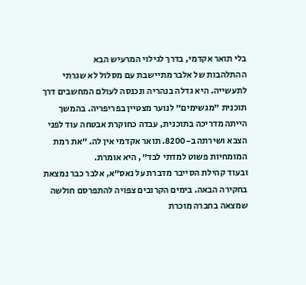בלי תואר אקדמי, בדרך לגילוי המרעיש הבא
ההתלהבות של אלבר מתיישבת עם מסלול לא שגרתי לתעשייה. היא גדלה בנהריה ונכנסה לעולם המחשבים דרך תוכנית "מגשימים" לנוער מצטיין בפריפריה. בהמשך הייתה מדריכה בתוכנית, עבדה כחוקרת אבטחה עוד לפני הצבא ושירתה ב-8200. תואר אקדמי אין לה. "את רמת המומחיות פשוט למדתי לבד", היא אומרת.
ובעוד קהילת הסייבר מדברת על נאס"א, אלבר כבר נמצאת בחקירה הבאה. בימים הקרובים צפויה להתפרסם חולשה שמצאה בחברה מוכרת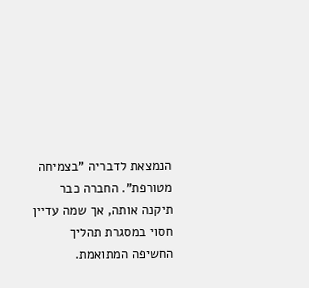הנמצאת לדבריה "בצמיחה מטורפת". החברה כבר תיקנה אותה, אך שמה עדיין חסוי במסגרת תהליך החשיפה המתואמת.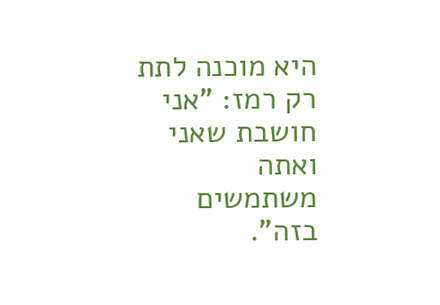היא מוכנה לתת רק רמז: "אני חושבת שאני ואתה משתמשים בזה".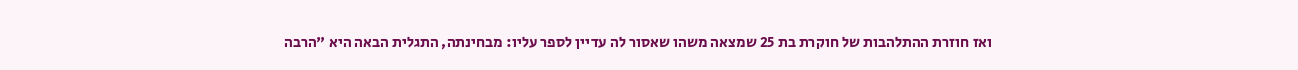ואז חוזרת ההתלהבות של חוקרת בת 25 שמצאה משהו שאסור לה עדיין לספר עליו: מבחינתה, התגלית הבאה היא "הרבה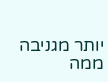יותר מגניבה ממה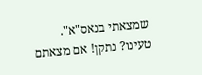שמצאתי בנאס"א".
טעינו? נתקן! אם מצאתם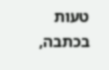טעות בכתבה,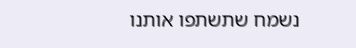נשמח שתשתפו אותנו